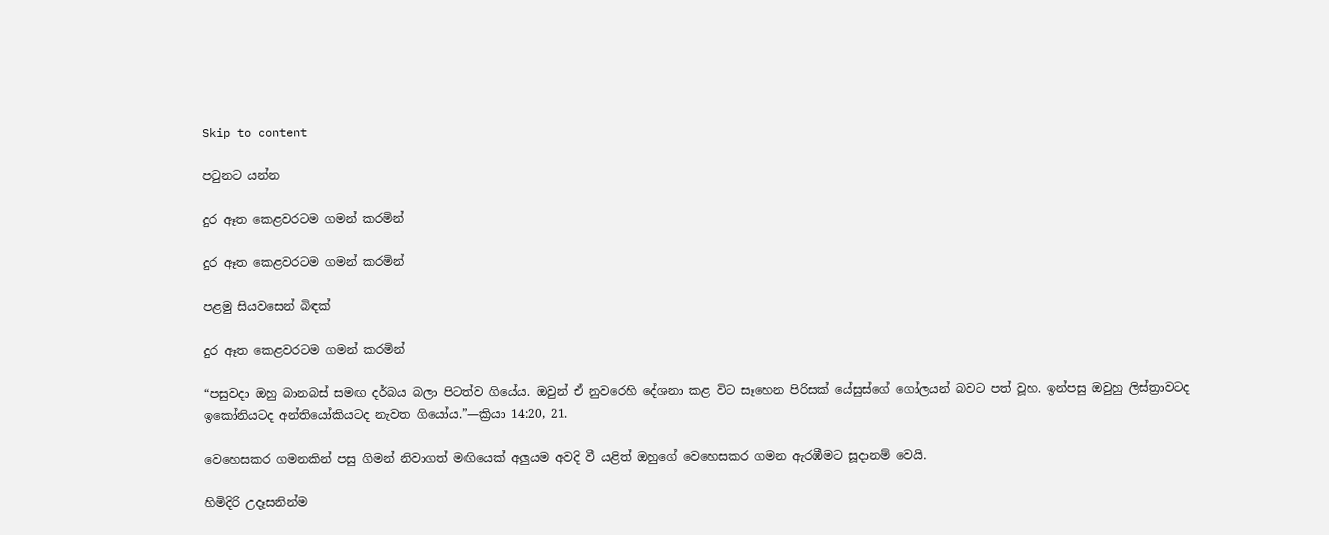Skip to content

පටුනට යන්න

දුර ඈත කෙළවරටම ගමන් කරමින්

දුර ඈත කෙළවරටම ගමන් කරමින්

පළමු සියවසෙන් බිඳක්

දුර ඈත කෙළවරටම ගමන් කරමින්

“පසුවදා ඔහු බානබස් සමඟ දර්බය බලා පිටත්ව ගියේය. ඔවුන් ඒ නුවරෙහි දේශනා කළ විට සෑහෙන පිරිසක් යේසුස්ගේ ගෝලයන් බවට පත් වූහ. ඉන්පසු ඔවුහු ලිස්ත්‍රාවටද ඉකෝනියටද අන්තියෝකියටද නැවත ගියෝය.”—ක්‍රියා 14:20, 21.

වෙහෙසකර ගමනකින් පසු ගිමන් නිවාගත් මඟියෙක් අලුයම අවදි වී යළිත් ඔහුගේ වෙහෙසකර ගමන ඇරඹීමට සූදානම් වෙයි.

හිමිදිරි උදෑසනින්ම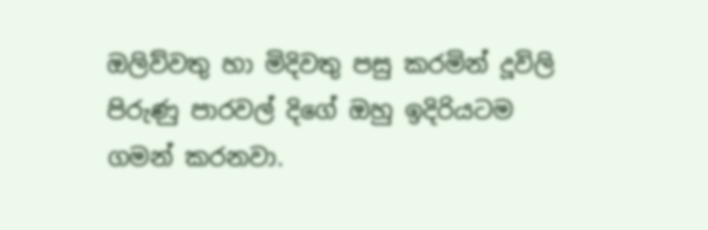ඔලිව්වතු හා මිදිවතු පසු කරමින් දූවිලි පිරුණු පාරවල් දිගේ ඔහු ඉදිරියටම ගමන් කරනවා.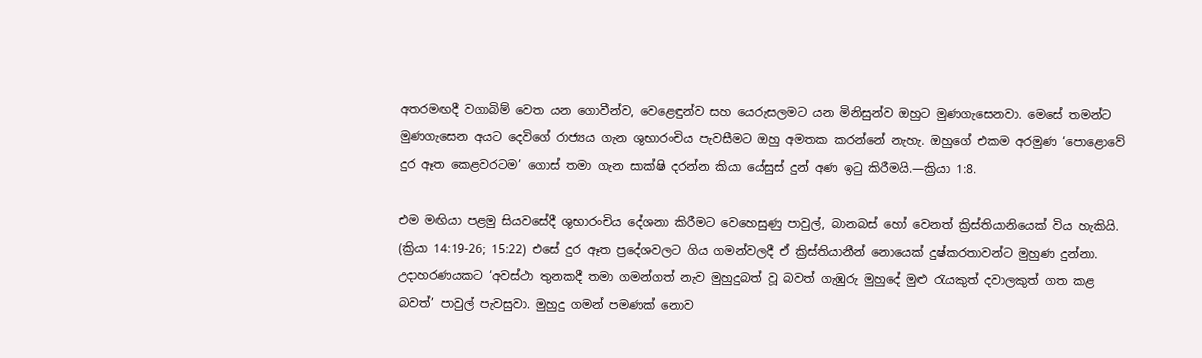අතරමඟදී වගාබිම් වෙත යන ගොවීන්ව, වෙළෙඳුන්ව සහ යෙරුසලමට යන මිනිසුන්ව ඔහුට මුණගැසෙනවා. මෙසේ තමන්ට මුණගැසෙන අයට දෙවිගේ රාජ්‍යය ගැන ශුභාරංචිය පැවසීමට ඔහු අමතක කරන්නේ නැහැ. ඔහුගේ එකම අරමුණ ‘පොළොවේ දුර ඈත කෙළවරටම’ ගොස් තමා ගැන සාක්ෂි දරන්න කියා යේසුස් දුන් අණ ඉටු කිරීමයි.—ක්‍රියා 1:8.

එම මඟියා පළමු සියවසේදී ශුභාරංචිය දේශනා කිරීමට වෙහෙසුණු පාවුල්, බානබස් හෝ වෙනත් ක්‍රිස්තියානියෙක් විය හැකියි. (ක්‍රියා 14:19-26; 15:22) එසේ දුර ඈත ප්‍රදේශවලට ගිය ගමන්වලදී ඒ ක්‍රිස්තියානීන් නොයෙක් දුෂ්කරතාවන්ට මුහුණ දුන්නා. උදාහරණයකට ‘අවස්ථා තුනකදී තමා ගමන්ගත් නැව මුහුදුබත් වූ බවත් ගැඹුරු මුහුදේ මුළු රැයකුත් දවාලකුත් ගත කළ බවත්’ පාවුල් පැවසුවා. මුහුදු ගමන් පමණක් නොව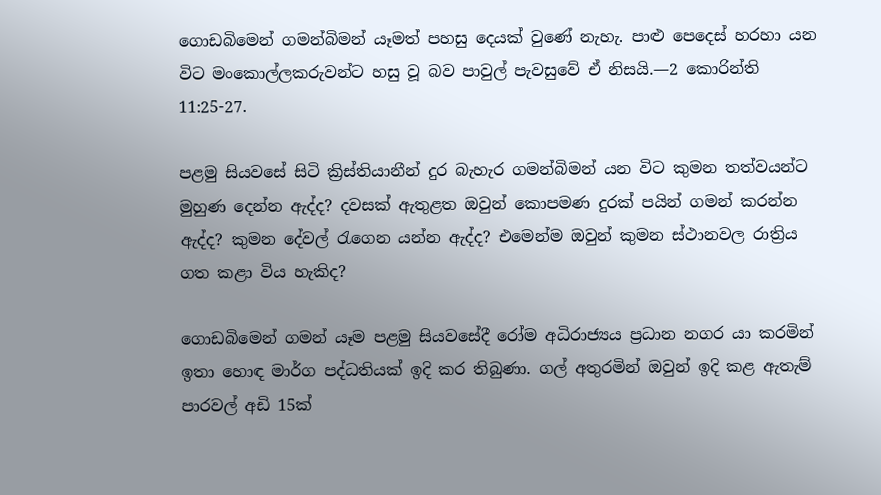ගොඩබිමෙන් ගමන්බිමන් යෑමත් පහසු දෙයක් වුණේ නැහැ. පාළු පෙදෙස් හරහා යන විට මංකොල්ලකරුවන්ට හසු වූ බව පාවුල් පැවසුවේ ඒ නිසයි.—2 කොරින්ති 11:25-27.

පළමු සියවසේ සිටි ක්‍රිස්තියානීන් දුර බැහැර ගමන්බිමන් යන විට කුමන තත්වයන්ට මුහුණ දෙන්න ඇද්ද? දවසක් ඇතුළත ඔවුන් කොපමණ දුරක් පයින් ගමන් කරන්න ඇද්ද? කුමන දේවල් රැගෙන යන්න ඇද්ද? එමෙන්ම ඔවුන් කුමන ස්ථානවල රාත්‍රිය ගත කළා විය හැකිද?

ගොඩබිමෙන් ගමන් යෑම පළමු සියවසේදී රෝම අධිරාජ්‍යය ප්‍රධාන නගර යා කරමින් ඉතා හොඳ මාර්ග පද්ධතියක් ඉදි කර තිබුණා. ගල් අතුරමින් ඔවුන් ඉදි කළ ඇතැම් පාරවල් අඩි 15ක්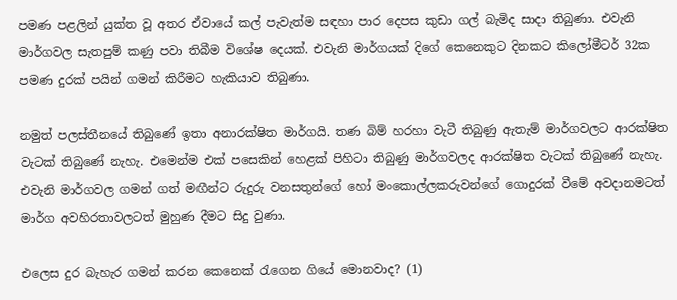පමණ පළලින් යුක්ත වූ අතර ඒවායේ කල් පැවැත්ම සඳහා පාර දෙපස කුඩා ගල් බැමිද සාදා තිබුණා. එවැනි මාර්ගවල සැතපුම් කණු පවා තිබීම විශේෂ දෙයක්. එවැනි මාර්ගයක් දිගේ කෙනෙකුට දිනකට කිලෝමීටර් 32ක පමණ දුරක් පයින් ගමන් කිරීමට හැකියාව තිබුණා.

නමුත් පලස්තීනයේ තිබුණේ ඉතා අනාරක්ෂිත මාර්ගයි. තණ බිම් හරහා වැටී තිබුණු ඇතැම් මාර්ගවලට ආරක්ෂිත වැටක් තිබුණේ නැහැ. එමෙන්ම එක් පසෙකින් හෙළක් පිහිටා තිබුණු මාර්ගවලද ආරක්ෂිත වැටක් තිබුණේ නැහැ. එවැනි මාර්ගවල ගමන් ගත් මඟීන්ට රුදුරු වනසතුන්ගේ හෝ මංකොල්ලකරුවන්ගේ ගොදුරක් වීමේ අවදානමටත් මාර්ග අවහිරතාවලටත් මුහුණ දීමට සිදු වුණා.

එලෙස දුර බැහැර ගමන් කරන කෙනෙක් රැගෙන ගියේ මොනවාද? (1)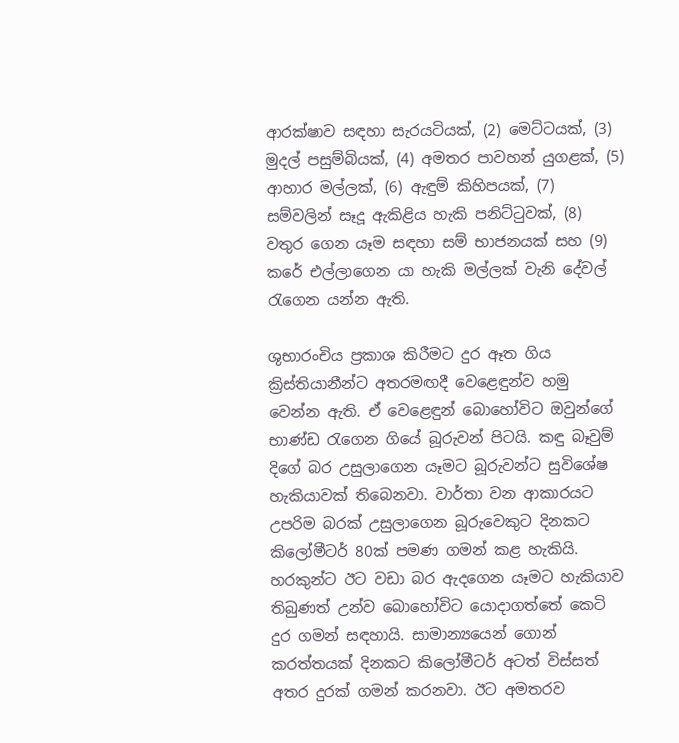ආරක්ෂාව සඳහා සැරයටියක්, (2) මෙට්ටයක්, (3) මුදල් පසුම්බියක්, (4) අමතර පාවහන් යුගළක්, (5) ආහාර මල්ලක්, (6) ඇඳුම් කිහිපයක්, (7) සම්වලින් සෑදූ ඇකිළිය හැකි පනිට්ටුවක්, (8) වතුර ගෙන යෑම සඳහා සම් භාජනයක් සහ (9) කරේ එල්ලාගෙන යා හැකි මල්ලක් වැනි දේවල් රැගෙන යන්න ඇති.

ශුභාරංචිය ප්‍රකාශ කිරීමට දුර ඈත ගිය ක්‍රිස්තියානීන්ට අතරමඟදී වෙළෙඳුන්ව හමු වෙන්න ඇති. ඒ වෙළෙඳුන් බොහෝවිට ඔවුන්ගේ භාණ්ඩ රැගෙන ගියේ බූරුවන් පිටයි. කඳු බෑවුම් දිගේ බර උසුලාගෙන යෑමට බූරුවන්ට සුවිශේෂ හැකියාවක් තිබෙනවා. වාර්තා වන ආකාරයට උපරිම බරක් උසුලාගෙන බූරුවෙකුට දිනකට කිලෝමීටර් 80ක් පමණ ගමන් කළ හැකියි. හරකුන්ට ඊට වඩා බර ඇදගෙන යෑමට හැකියාව තිබුණත් උන්ව බොහෝවිට යොදාගත්තේ කෙටි දුර ගමන් සඳහායි. සාමාන්‍යයෙන් ගොන් කරත්තයක් දිනකට කිලෝමීටර් අටත් විස්සත් අතර දුරක් ගමන් කරනවා. ඊට අමතරව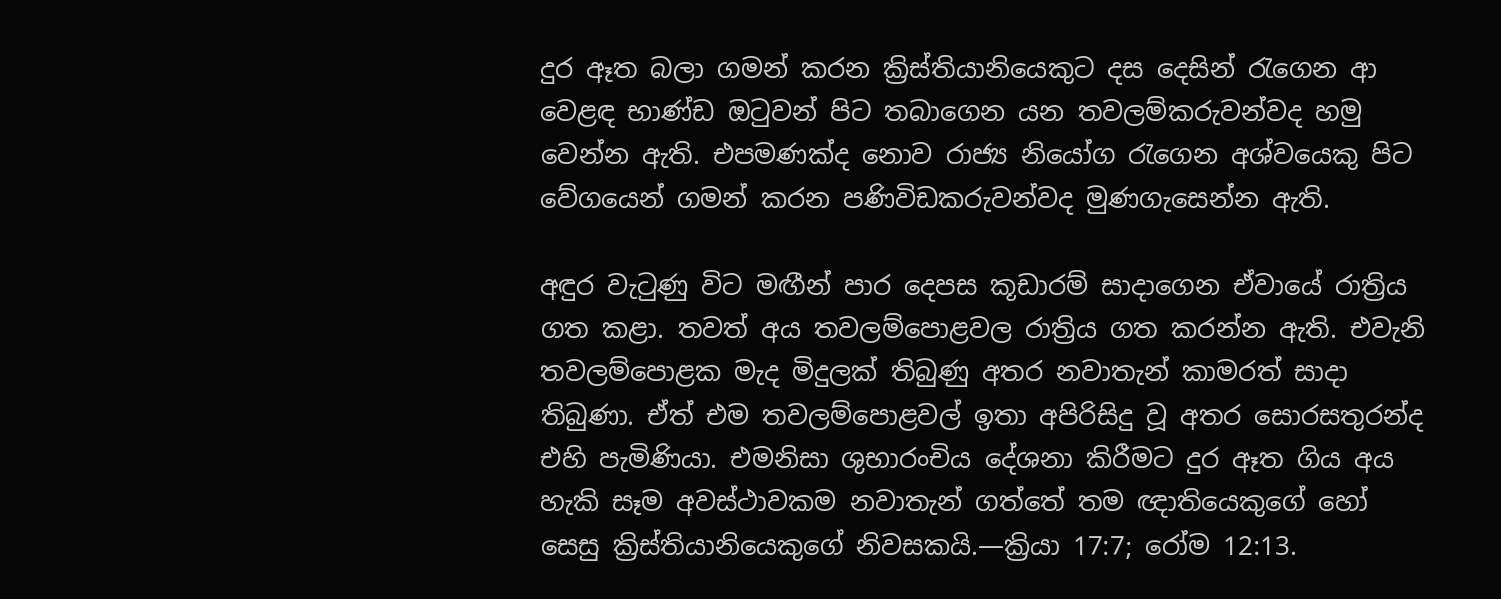දුර ඈත බලා ගමන් කරන ක්‍රිස්තියානියෙකුට දස දෙසින් රැගෙන ආ වෙළඳ භාණ්ඩ ඔටුවන් පිට තබාගෙන යන තවලම්කරුවන්වද හමු වෙන්න ඇති. එපමණක්ද නොව රාජ්‍ය නියෝග රැගෙන අශ්වයෙකු පිට වේගයෙන් ගමන් කරන පණිවිඩකරුවන්වද මුණගැසෙන්න ඇති.

අඳුර වැටුණු විට මඟීන් පාර දෙපස කූඩාරම් සාදාගෙන ඒවායේ රාත්‍රිය ගත කළා. තවත් අය තවලම්පොළවල රාත්‍රිය ගත කරන්න ඇති. එවැනි තවලම්පොළක මැද මිදුලක් තිබුණු අතර නවාතැන් කාමරත් සාදා තිබුණා. ඒත් එම තවලම්පොළවල් ඉතා අපිරිසිදු වූ අතර සොරසතුරන්ද එහි පැමිණියා. එමනිසා ශුභාරංචිය දේශනා කිරීමට දුර ඈත ගිය අය හැකි සෑම අවස්ථාවකම නවාතැන් ගත්තේ තම ඥාතියෙකුගේ හෝ සෙසු ක්‍රිස්තියානියෙකුගේ නිවසකයි.—ක්‍රියා 17:7; රෝම 12:13.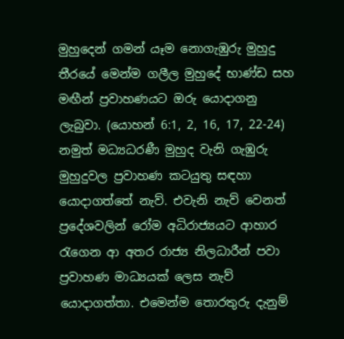මුහුදෙන් ගමන් යෑම නොගැඹුරු මුහුදු තීරයේ මෙන්ම ගලීල මුහුදේ භාණ්ඩ සහ මඟීන් ප්‍රවාහණයට ඔරු යොදාගනු ලැබුවා. (යොහන් 6:1, 2, 16, 17, 22-24) නමුත් මධ්‍යධරණී මුහුද වැනි ගැඹුරු මුහුදුවල ප්‍රවාහණ කටයුතු සඳහා යොදාගත්තේ නැව්. එවැනි නැව් වෙනත් ප්‍රදේශවලින් රෝම අධිරාජ්‍යයට ආහාර රැගෙන ආ අතර රාජ්‍ය නිලධාරීන් පවා ප්‍රවාහණ මාධ්‍යයක් ලෙස නැව් යොදාගත්තා. එමෙන්ම තොරතුරු දැනුම්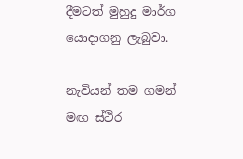දීමටත් මුහුදු මාර්ග යොදාගනු ලැබුවා.

නැවියන් තම ගමන් මඟ ස්ථිර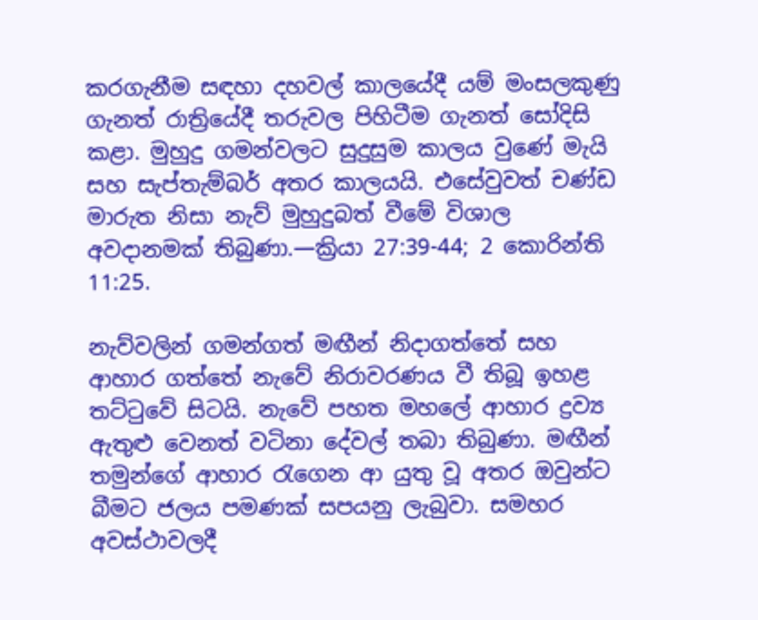කරගැනීම සඳහා දහවල් කාලයේදී යම් මංසලකුණු ගැනත් රාත්‍රියේදී තරුවල පිහිටීම ගැනත් සෝදිසි කළා. මුහුදු ගමන්වලට සුදුසුම කාලය වුණේ මැයි සහ සැප්තැම්බර් අතර කාලයයි. එසේවුවත් චණ්ඩ මාරුත නිසා නැව් මුහුදුබත් වීමේ විශාල අවදානමක් තිබුණා.—ක්‍රියා 27:39-44; 2 කොරින්ති 11:25.

නැව්වලින් ගමන්ගත් මඟීන් නිදාගත්තේ සහ ආහාර ගත්තේ නැවේ නිරාවරණය වී තිබූ ඉහළ තට්ටුවේ සිටයි. නැවේ පහත මහලේ ආහාර ද්‍රව්‍ය ඇතුළු වෙනත් වටිනා දේවල් තබා තිබුණා. මඟීන් තමුන්ගේ ආහාර රැගෙන ආ යුතු වූ අතර ඔවුන්ට බීමට ජලය පමණක් සපයනු ලැබුවා. සමහර අවස්ථාවලදී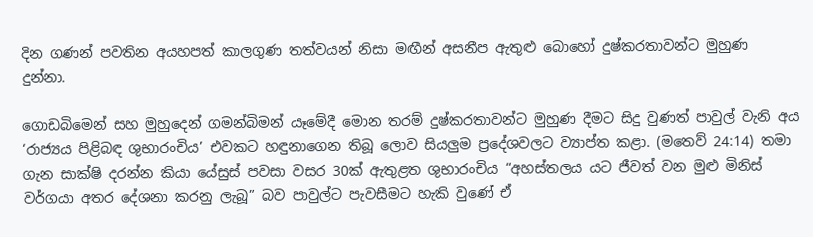දින ගණන් පවතින අයහපත් කාලගුණ තත්වයන් නිසා මඟීන් අසනීප ඇතුළු බොහෝ දුෂ්කරතාවන්ට මුහුණ දුන්නා.

ගොඩබිමෙන් සහ මුහුදෙන් ගමන්බිමන් යෑමේදී මොන තරම් දුෂ්කරතාවන්ට මුහුණ දීමට සිදු වුණත් පාවුල් වැනි අය ‘රාජ්‍යය පිළිබඳ ශුභාරංචිය’ එවකට හඳුනාගෙන තිබූ ලොව සියලුම ප්‍රදේශවලට ව්‍යාප්ත කළා. (මතෙව් 24:14) තමා ගැන සාක්ෂි දරන්න කියා යේසුස් පවසා වසර 30ක් ඇතුළත ශුභාරංචිය “අහස්තලය යට ජීවත් වන මුළු මිනිස් වර්ගයා අතර දේශනා කරනු ලැබූ” බව පාවුල්ට පැවසීමට හැකි වුණේ ඒ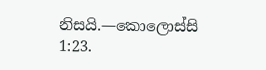නිසයි.—කොලොස්සි 1:23.